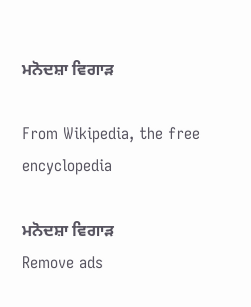ਮਨੋਦਸ਼ਾ ਵਿਗਾੜ

From Wikipedia, the free encyclopedia

ਮਨੋਦਸ਼ਾ ਵਿਗਾੜ
Remove ads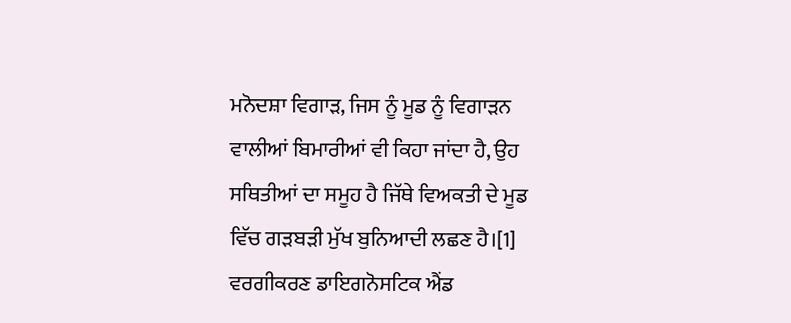ਮਨੋਦਸ਼ਾ ਵਿਗਾੜ, ਜਿਸ ਨੂੰ ਮੂਡ ਨੂੰ ਵਿਗਾੜਨ ਵਾਲੀਆਂ ਬਿਮਾਰੀਆਂ ਵੀ ਕਿਹਾ ਜਾਂਦਾ ਹੈ, ਉਹ ਸਥਿਤੀਆਂ ਦਾ ਸਮੂਹ ਹੈ ਜਿੱਥੇ ਵਿਅਕਤੀ ਦੇ ਮੂਡ ਵਿੱਚ ਗੜਬੜੀ ਮੁੱਖ ਬੁਨਿਆਦੀ ਲਛਣ ਹੈ।[1] ਵਰਗੀਕਰਣ ਡਾਇਗਨੋਸਟਿਕ ਐਂਡ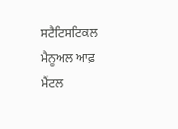ਸਟੈਟਿਸਟਿਕਲ ਮੈਨੂਅਲ ਆਫ਼ ਮੈਂਟਲ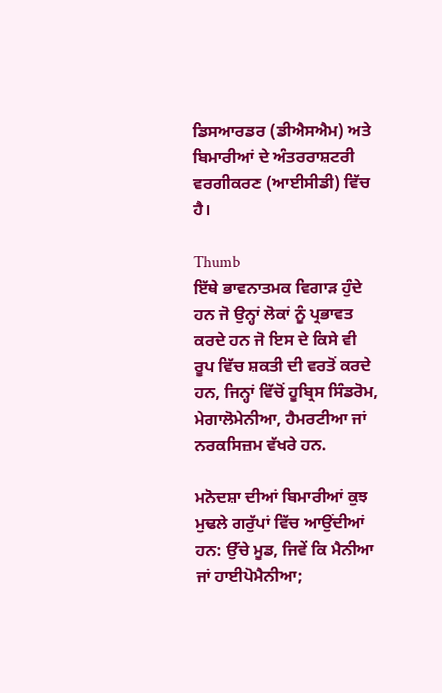ਡਿਸਆਰਡਰ (ਡੀਐਸਐਮ) ਅਤੇ ਬਿਮਾਰੀਆਂ ਦੇ ਅੰਤਰਰਾਸ਼ਟਰੀ ਵਰਗੀਕਰਣ (ਆਈਸੀਡੀ) ਵਿੱਚ ਹੈ।

Thumb
ਇੱਥੇ ਭਾਵਨਾਤਮਕ ਵਿਗਾੜ ਹੁੰਦੇ ਹਨ ਜੋ ਉਨ੍ਹਾਂ ਲੋਕਾਂ ਨੂੰ ਪ੍ਰਭਾਵਤ ਕਰਦੇ ਹਨ ਜੋ ਇਸ ਦੇ ਕਿਸੇ ਵੀ ਰੂਪ ਵਿੱਚ ਸ਼ਕਤੀ ਦੀ ਵਰਤੋਂ ਕਰਦੇ ਹਨ, ਜਿਨ੍ਹਾਂ ਵਿੱਚੋਂ ਹੂਬ੍ਰਿਸ ਸਿੰਡਰੋਮ, ਮੇਗਾਲੋਮੇਨੀਆ, ਹੈਮਰਟੀਆ ਜਾਂ ਨਰਕਸਿਜ਼ਮ ਵੱਖਰੇ ਹਨ.

ਮਨੋਦਸ਼ਾ ਦੀਆਂ ਬਿਮਾਰੀਆਂ ਕੁਝ ਮੁਢਲੇ ਗਰੁੱਪਾਂ ਵਿੱਚ ਆਉਂਦੀਆਂ ਹਨ: ਉੱਚੇ ਮੂਡ, ਜਿਵੇਂ ਕਿ ਮੈਨੀਆ ਜਾਂ ਹਾਈਪੋਮੈਨੀਆ;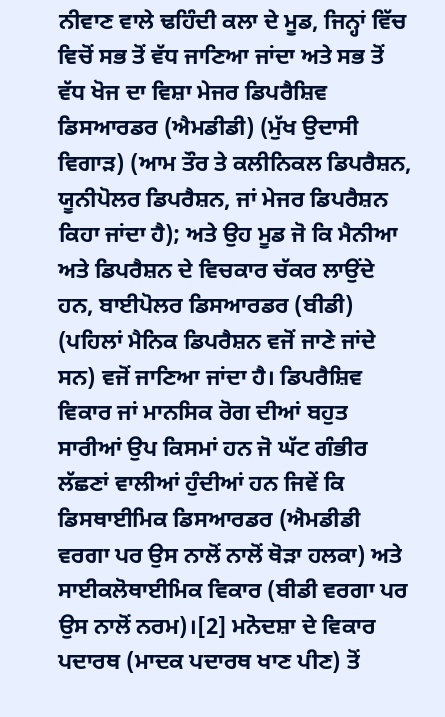ਨੀਵਾਣ ਵਾਲੇ ਢਹਿੰਦੀ ਕਲਾ ਦੇ ਮੂਡ, ਜਿਨ੍ਹਾਂ ਵਿੱਚ ਵਿਚੋਂ ਸਭ ਤੋਂ ਵੱਧ ਜਾਣਿਆ ਜਾਂਦਾ ਅਤੇ ਸਭ ਤੋਂ ਵੱਧ ਖੋਜ ਦਾ ਵਿਸ਼ਾ ਮੇਜਰ ਡਿਪਰੈਸ਼ਿਵ ਡਿਸਆਰਡਰ (ਐਮਡੀਡੀ) (ਮੁੱਖ ਉਦਾਸੀ ਵਿਗਾੜ) (ਆਮ ਤੌਰ ਤੇ ਕਲੀਨਿਕਲ ਡਿਪਰੈਸ਼ਨ, ਯੂਨੀਪੋਲਰ ਡਿਪਰੈਸ਼ਨ, ਜਾਂ ਮੇਜਰ ਡਿਪਰੈਸ਼ਨ ਕਿਹਾ ਜਾਂਦਾ ਹੈ); ਅਤੇ ਉਹ ਮੂਡ ਜੋ ਕਿ ਮੈਨੀਆ ਅਤੇ ਡਿਪਰੈਸ਼ਨ ਦੇ ਵਿਚਕਾਰ ਚੱਕਰ ਲਾਉਂਦੇ ਹਨ, ਬਾਈਪੋਲਰ ਡਿਸਆਰਡਰ (ਬੀਡੀ) (ਪਹਿਲਾਂ ਮੈਨਿਕ ਡਿਪਰੈਸ਼ਨ ਵਜੋਂ ਜਾਣੇ ਜਾਂਦੇ ਸਨ) ਵਜੋਂ ਜਾਣਿਆ ਜਾਂਦਾ ਹੈ। ਡਿਪਰੈਸ਼ਿਵ ਵਿਕਾਰ ਜਾਂ ਮਾਨਸਿਕ ਰੋਗ ਦੀਆਂ ਬਹੁਤ ਸਾਰੀਆਂ ਉਪ ਕਿਸਮਾਂ ਹਨ ਜੋ ਘੱਟ ਗੰਭੀਰ ਲੱਛਣਾਂ ਵਾਲੀਆਂ ਹੁੰਦੀਆਂ ਹਨ ਜਿਵੇਂ ਕਿ ਡਿਸਥਾਈਮਿਕ ਡਿਸਆਰਡਰ (ਐਮਡੀਡੀ ਵਰਗਾ ਪਰ ਉਸ ਨਾਲੋਂ ਨਾਲੋਂ ਥੋੜਾ ਹਲਕਾ) ਅਤੇ ਸਾਈਕਲੋਥਾਈਮਿਕ ਵਿਕਾਰ (ਬੀਡੀ ਵਰਗਾ ਪਰ ਉਸ ਨਾਲੋਂ ਨਰਮ)।[2] ਮਨੋਦਸ਼ਾ ਦੇ ਵਿਕਾਰ ਪਦਾਰਥ (ਮਾਦਕ ਪਦਾਰਥ ਖਾਣ ਪੀਣ) ਤੋਂ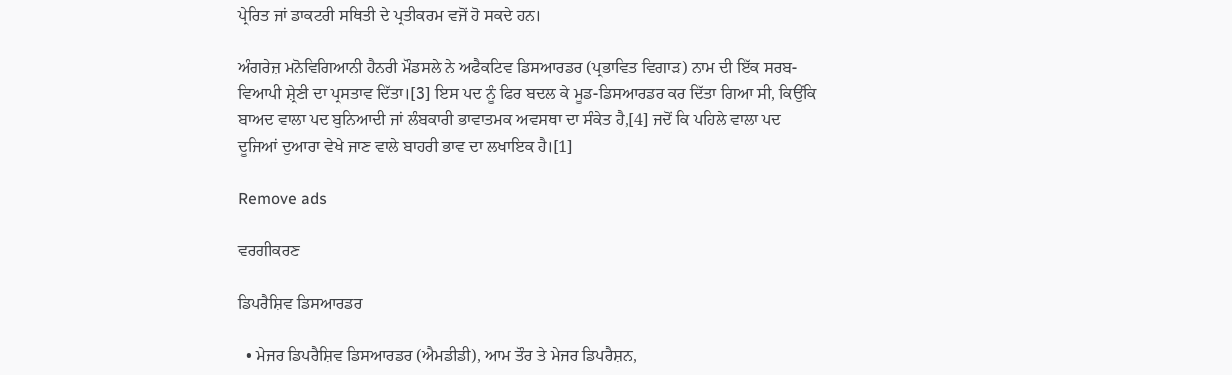ਪ੍ਰੇਰਿਤ ਜਾਂ ਡਾਕਟਰੀ ਸਥਿਤੀ ਦੇ ਪ੍ਰਤੀਕਰਮ ਵਜੋਂ ਹੋ ਸਕਦੇ ਹਨ।

ਅੰਗਰੇਜ਼ ਮਨੋਵਿਗਿਆਨੀ ਹੈਨਰੀ ਮੌਡਸਲੇ ਨੇ ਅਫੈਕਟਿਵ ਡਿਸਆਰਡਰ (ਪ੍ਰਭਾਵਿਤ ਵਿਗਾੜ) ਨਾਮ ਦੀ ਇੱਕ ਸਰਬ-ਵਿਆਪੀ ਸ਼੍ਰੇਣੀ ਦਾ ਪ੍ਰਸਤਾਵ ਦਿੱਤਾ।[3] ਇਸ ਪਦ ਨੂੰ ਫਿਰ ਬਦਲ ਕੇ ਮੂਡ-ਡਿਸਆਰਡਰ ਕਰ ਦਿੱਤਾ ਗਿਆ ਸੀ, ਕਿਉਂਕਿ ਬਾਅਦ ਵਾਲਾ ਪਦ ਬੁਨਿਆਦੀ ਜਾਂ ਲੰਬਕਾਰੀ ਭਾਵਾਤਮਕ ਅਵਸਥਾ ਦਾ ਸੰਕੇਤ ਹੈ,[4] ਜਦੋਂ ਕਿ ਪਹਿਲੇ ਵਾਲਾ ਪਦ ਦੂਜਿਆਂ ਦੁਆਰਾ ਵੇਖੇ ਜਾਣ ਵਾਲੇ ਬਾਹਰੀ ਭਾਵ ਦਾ ਲਖਾਇਕ ਹੈ।[1]

Remove ads

ਵਰਗੀਕਰਣ

ਡਿਪਰੈਸ਼ਿਵ ਡਿਸਆਰਡਰ

  • ਮੇਜਰ ਡਿਪਰੈਸ਼ਿਵ ਡਿਸਆਰਡਰ (ਐਮਡੀਡੀ), ਆਮ ਤੌਰ ਤੇ ਮੇਜਰ ਡਿਪਰੈਸ਼ਨ,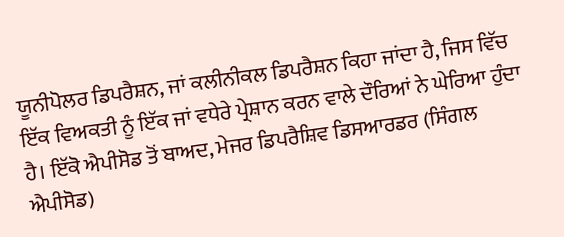ਯੂਨੀਪੋਲਰ ਡਿਪਰੈਸ਼ਨ, ਜਾਂ ਕਲੀਨੀਕਲ ਡਿਪਰੈਸ਼ਨ ਕਿਹਾ ਜਾਂਦਾ ਹੈ, ਜਿਸ ਵਿੱਚ ਇੱਕ ਵਿਅਕਤੀ ਨੂੰ ਇੱਕ ਜਾਂ ਵਧੇਰੇ ਪ੍ਰੇਸ਼ਾਨ ਕਰਨ ਵਾਲੇ ਦੌਰਿਆਂ ਨੇ ਘੇਰਿਆ ਹੁੰਦਾ ਹੈ। ਇੱਕੋ ਐਪੀਸੋਡ ਤੋਂ ਬਾਅਦ, ਮੇਜਰ ਡਿਪਰੈਸ਼ਿਵ ਡਿਸਆਰਡਰ (ਸਿੰਗਲ ਐਪੀਸੋਡ)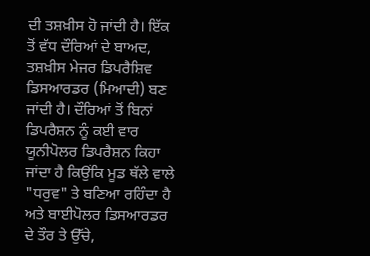ਦੀ ਤਸ਼ਖ਼ੀਸ ਹੋ ਜਾਂਦੀ ਹੈ। ਇੱਕ ਤੋਂ ਵੱਧ ਦੌਰਿਆਂ ਦੇ ਬਾਅਦ, ਤਸ਼ਖ਼ੀਸ ਮੇਜਰ ਡਿਪਰੈਸ਼ਿਵ ਡਿਸਆਰਡਰ (ਮਿਆਦੀ) ਬਣ ਜਾਂਦੀ ਹੈ। ਦੌਰਿਆਂ ਤੋਂ ਬਿਨਾਂ ਡਿਪਰੈਸ਼ਨ ਨੂੰ ਕਈ ਵਾਰ ਯੂਨੀਪੋਲਰ ਡਿਪਰੈਸ਼ਨ ਕਿਹਾ ਜਾਂਦਾ ਹੈ ਕਿਉਂਕਿ ਮੂਡ ਥੱਲੇ ਵਾਲੇ "ਧਰੁਵ" ਤੇ ਬਣਿਆ ਰਹਿੰਦਾ ਹੈ ਅਤੇ ਬਾਈਪੋਲਰ ਡਿਸਆਰਡਰ ਦੇ ਤੌਰ ਤੇ ਉੱਚੇ,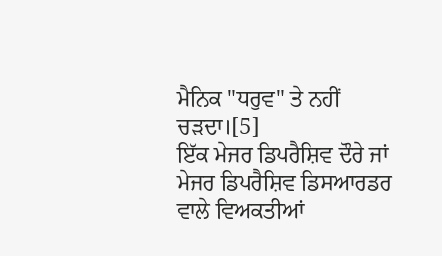ਮੈਨਿਕ "ਧਰੁਵ" ਤੇ ਨਹੀਂ ਚੜਦਾ।[5]
ਇੱਕ ਮੇਜਰ ਡਿਪਰੈਸ਼ਿਵ ਦੌਰੇ ਜਾਂ ਮੇਜਰ ਡਿਪਰੈਸ਼ਿਵ ਡਿਸਆਰਡਰ ਵਾਲੇ ਵਿਅਕਤੀਆਂ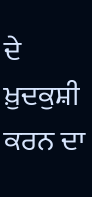ਦੇ ਖ਼ੁਦਕੁਸ਼ੀ ਕਰਨ ਦਾ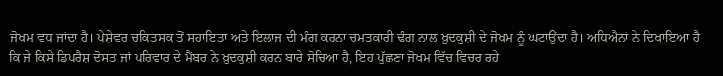ਜੋਖਮ ਵਧ ਜਾਂਦਾ ਹੈ। ਪੇਸ਼ੇਵਰ ਚਕਿਤਸਕ ਤੋਂ ਸਹਾਇਤਾ ਅਤੇ ਇਲਾਜ ਦੀ ਮੰਗ ਕਰਨਾ ਚਮਤਕਾਰੀ ਢੰਗ ਨਾਲ ਖ਼ੁਦਕੁਸ਼ੀ ਦੇ ਜੋਖਮ ਨੂੰ ਘਟਾਉਂਦਾ ਹੈ। ਅਧਿਐਨਾਂ ਨੇ ਦਿਖਾਇਆ ਹੈ ਕਿ ਜੇ ਕਿਸੇ ਡਿਪਰੈਸ਼ ਦੋਸਤ ਜਾਂ ਪਰਿਵਾਰ ਦੇ ਮੈਂਬਰ ਨੇ ਖ਼ੁਦਕੁਸ਼ੀ ਕਰਨ ਬਾਰੇ ਸੋਚਿਆ ਹੈ, ਇਹ ਪੁੱਛਣਾ ਜੋਖਮ ਵਿੱਚ ਵਿਚਰ ਰਹੇ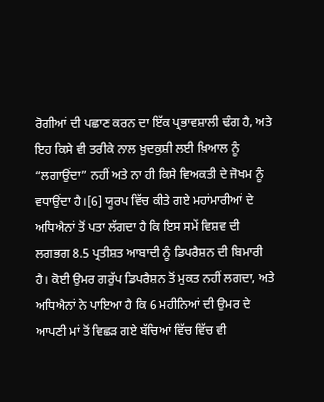ਰੋਗੀਆਂ ਦੀ ਪਛਾਣ ਕਰਨ ਦਾ ਇੱਕ ਪ੍ਰਭਾਵਸ਼ਾਲੀ ਢੰਗ ਹੈ, ਅਤੇ ਇਹ ਕਿਸੇ ਵੀ ਤਰੀਕੇ ਨਾਲ ਖ਼ੁਦਕੁਸ਼ੀ ਲਈ ਖ਼ਿਆਲ ਨੂੰ “ਲਗਾਉਂਦਾ” ਨਹੀਂ ਅਤੇ ਨਾ ਹੀ ਕਿਸੇ ਵਿਅਕਤੀ ਦੇ ਜੋਖਮ ਨੂੰ ਵਧਾਉਂਦਾ ਹੈ।[6] ਯੂਰਪ ਵਿੱਚ ਕੀਤੇ ਗਏ ਮਹਾਂਮਾਰੀਆਂ ਦੇ ਅਧਿਐਨਾਂ ਤੋਂ ਪਤਾ ਲੱਗਦਾ ਹੈ ਕਿ ਇਸ ਸਮੇਂ ਵਿਸ਼ਵ ਦੀ ਲਗਭਗ 8.5 ਪ੍ਰਤੀਸ਼ਤ ਆਬਾਦੀ ਨੂੰ ਡਿਪਰੈਸ਼ਨ ਦੀ ਬਿਮਾਰੀ ਹੈ। ਕੋਈ ਉਮਰ ਗਰੁੱਪ ਡਿਪਰੈਸ਼ਨ ਤੋਂ ਮੁਕਤ ਨਹੀਂ ਲਗਦਾ, ਅਤੇ ਅਧਿਐਨਾਂ ਨੇ ਪਾਇਆ ਹੈ ਕਿ 6 ਮਹੀਨਿਆਂ ਦੀ ਉਮਰ ਦੇ ਆਪਣੀ ਮਾਂ ਤੋਂ ਵਿਛੜ ਗਏ ਬੱਚਿਆਂ ਵਿੱਚ ਵਿੱਚ ਵੀ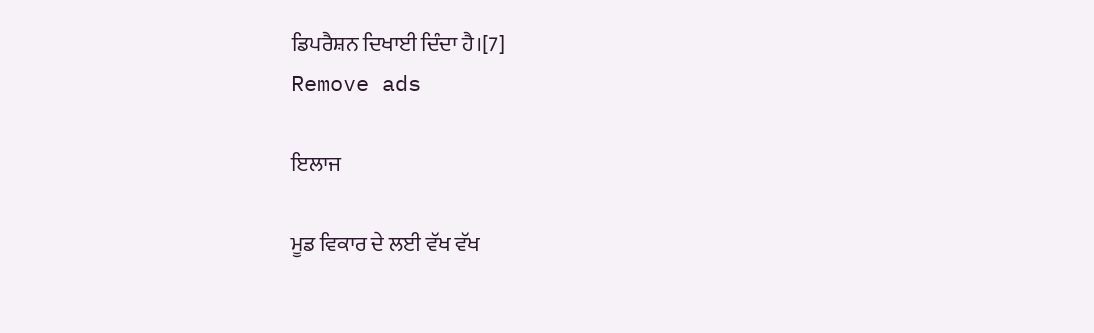ਡਿਪਰੈਸ਼ਨ ਦਿਖਾਈ ਦਿੰਦਾ ਹੈ।[7]
Remove ads

ਇਲਾਜ

ਮੂਡ ਵਿਕਾਰ ਦੇ ਲਈ ਵੱਖ ਵੱਖ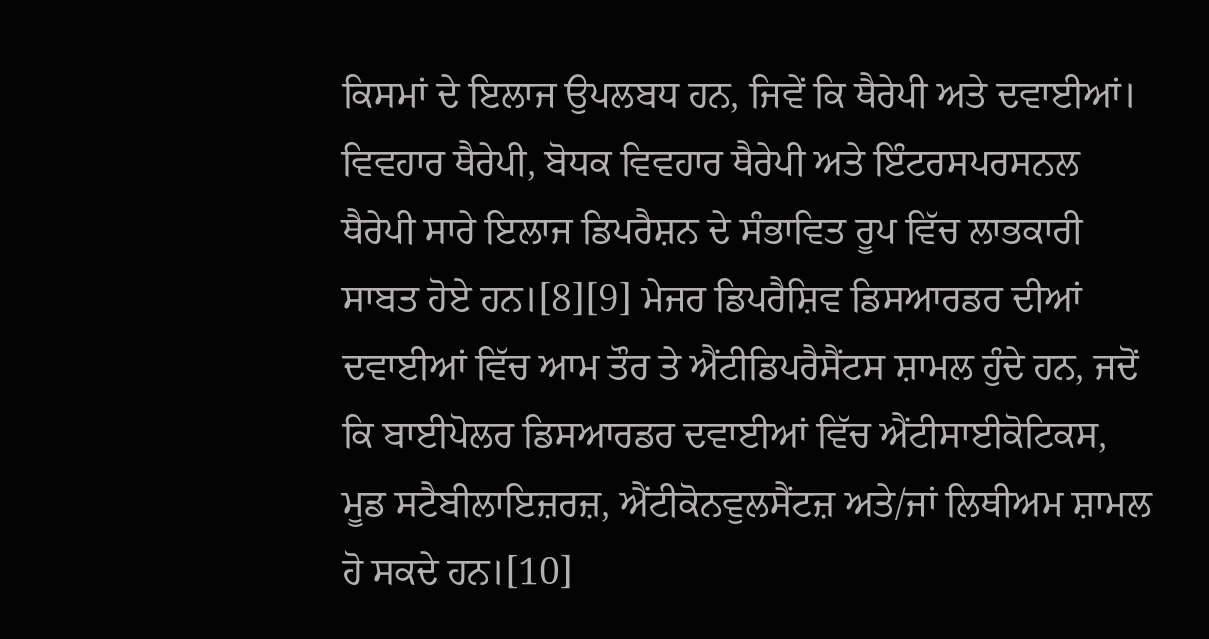ਕਿਸਮਾਂ ਦੇ ਇਲਾਜ ਉਪਲਬਧ ਹਨ, ਜਿਵੇਂ ਕਿ ਥੈਰੇਪੀ ਅਤੇ ਦਵਾਈਆਂ। ਵਿਵਹਾਰ ਥੈਰੇਪੀ, ਬੋਧਕ ਵਿਵਹਾਰ ਥੈਰੇਪੀ ਅਤੇ ਇੰਟਰਸਪਰਸਨਲ ਥੈਰੇਪੀ ਸਾਰੇ ਇਲਾਜ ਡਿਪਰੈਸ਼ਨ ਦੇ ਸੰਭਾਵਿਤ ਰੂਪ ਵਿੱਚ ਲਾਭਕਾਰੀ ਸਾਬਤ ਹੋਏ ਹਨ।[8][9] ਮੇਜਰ ਡਿਪਰੈਸ਼ਿਵ ਡਿਸਆਰਡਰ ਦੀਆਂ ਦਵਾਈਆਂ ਵਿੱਚ ਆਮ ਤੌਰ ਤੇ ਐਂਟੀਡਿਪਰੈਸੈਂਟਸ ਸ਼ਾਮਲ ਹੁੰਦੇ ਹਨ, ਜਦੋਂ ਕਿ ਬਾਈਪੋਲਰ ਡਿਸਆਰਡਰ ਦਵਾਈਆਂ ਵਿੱਚ ਐਂਟੀਸਾਈਕੋਟਿਕਸ, ਮੂਡ ਸਟੈਬੀਲਾਇਜ਼ਰਜ਼, ਐਂਟੀਕੋਨਵੁਲਸੈਂਟਜ਼ ਅਤੇ/ਜਾਂ ਲਿਥੀਅਮ ਸ਼ਾਮਲ ਹੋ ਸਕਦੇ ਹਨ।[10]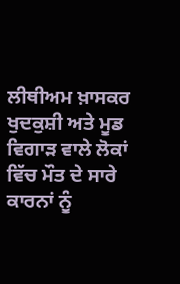ਲੀਥੀਅਮ ਖ਼ਾਸਕਰ ਖੁਦਕੁਸ਼ੀ ਅਤੇ ਮੂਡ ਵਿਗਾੜ ਵਾਲੇ ਲੋਕਾਂ ਵਿੱਚ ਮੌਤ ਦੇ ਸਾਰੇ ਕਾਰਨਾਂ ਨੂੰ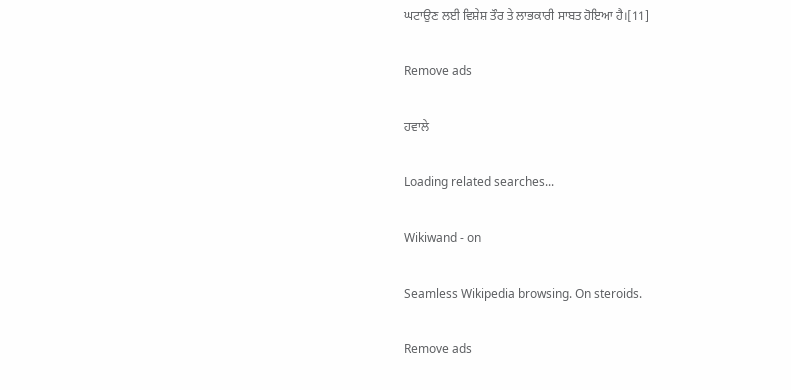ਘਟਾਉਣ ਲਈ ਵਿਸ਼ੇਸ਼ ਤੌਰ ਤੇ ਲਾਭਕਾਰੀ ਸਾਬਤ ਹੋਇਆ ਹੈ।[11]

Remove ads

ਹਵਾਲੇ

Loading related searches...

Wikiwand - on

Seamless Wikipedia browsing. On steroids.

Remove ads